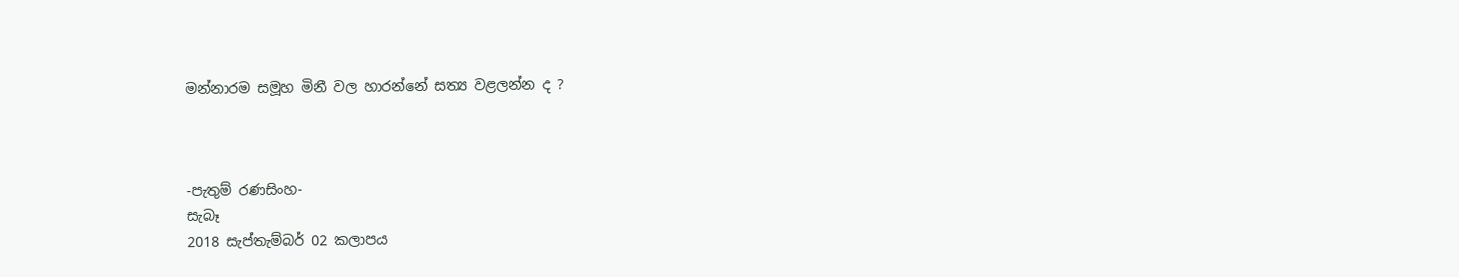මන්නාරම සමූහ මිනී වල හාරන්නේ සත්‍ය වළලන්න ද ?



-පැතුම් රණසිංහ-
සැබෑ
2018 සැප්තැම්බර් 02 කලාපය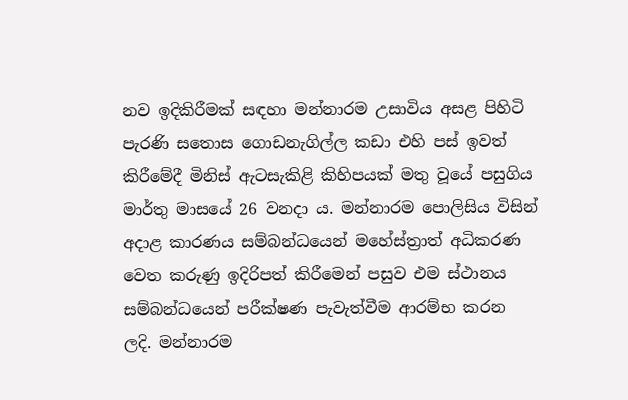නව ඉදිකිරීමක් සඳහා මන්නාරම උසාවිය අසළ පිහිටි පැරණි සතොස ගොඩනැගිල්ල කඩා එහි පස් ඉවත් කිරීමේදී මිනිස් ඇටසැකිළි කිහිපයක් මතු වූයේ පසුගිය මාර්තු මාසයේ 26 වනදා ය. මන්නාරම පොලිසිය විසින් අදාළ කාරණය සම්බන්ධයෙන් මහේස්ත්‍රාත් අධිකරණ වෙත කරුණු ඉදිරිපත් කිරීමෙන් පසුව එම ස්ථානය සම්බන්ධයෙන් පරීක්ෂණ පැවැත්වීම ආරම්භ කරන ලදි. මන්නාරම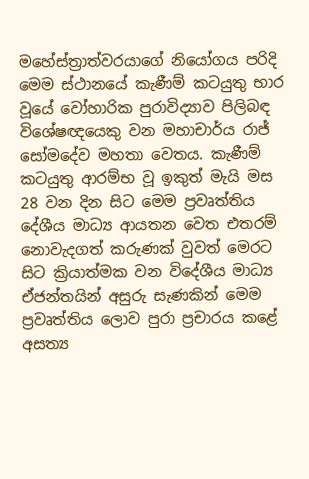මහේස්ත්‍රාත්වරයාගේ නියෝගය පරිදි මෙම ස්ථානයේ කැණීම් කටයුතු භාර වූයේ වෝහාරික පුරාවිද්‍යාව පිලිබඳ විශේෂඥයෙකු වන මහාචාර්ය රාජ් සෝමදේව මහතා වෙතය. කැණීම් කටයුතු ආරම්භ වූ ඉකුත් මැයි මස 28 වන දින සිට මෙම ප්‍රවෘත්තිය දේශීය මාධ්‍ය ආයතන වෙත එතරම් නොවැදගත් කරුණක් වුවත් මෙරට සිට ක්‍රියාත්මක වන විදේශීය මාධ්‍ය ඒජන්තයින් අසුරු සැණකින් මෙම ප්‍රවෘත්තිය ලොව පුරා ප්‍රචාරය කළේ අසත්‍ය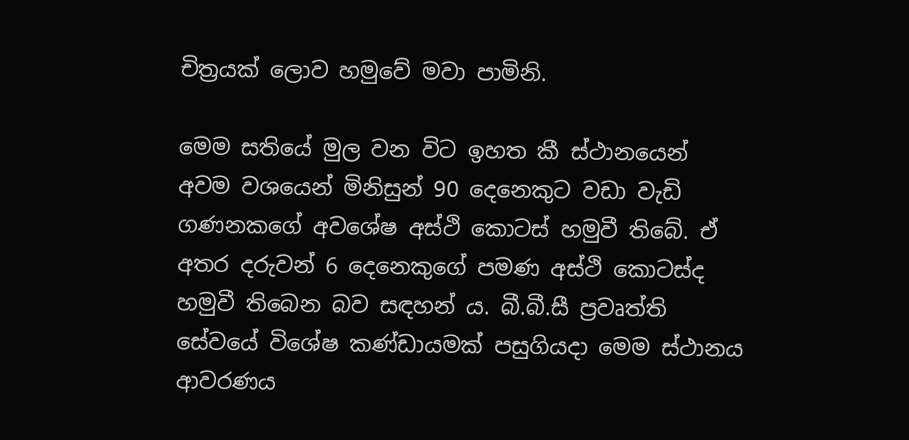චිත්‍රයක් ලොව හමුවේ මවා පාමිනි.

මෙම සතියේ මුල වන විට ඉහත කී ස්ථානයෙන් අවම වශයෙන් මිනිසුන් 90 දෙනෙකුට වඩා වැඩි ගණනකගේ අවශේෂ අස්ථි කොටස් හමුවී තිබේ. ඒ අතර දරුවන් 6 දෙනෙකුගේ පමණ අස්ථි කොටස්ද හමුවී තිබෙන බව සඳහන් ය. බී.බී.සී ප්‍රවෘත්ති සේවයේ විශේෂ කණ්ඩායමක් පසුගියදා මෙම ස්ථානය ආවරණය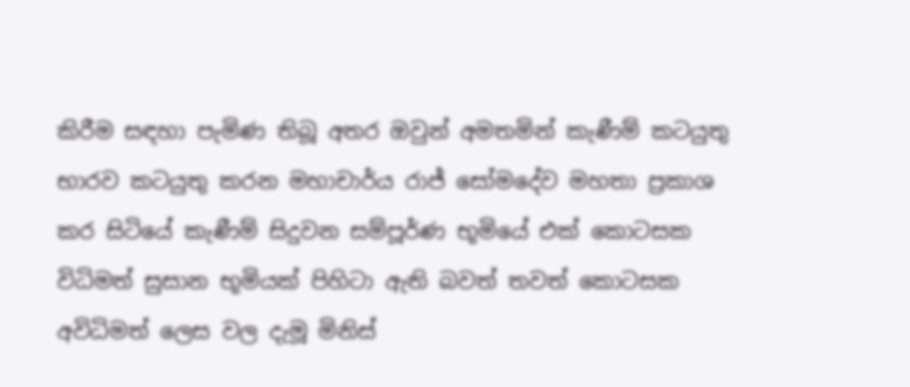කිරීම සඳහා පැමිණ තිබූ අතර ඔවුන් අමතමින් කැණීම් කටයුතු භාරව කටයුතු කරන මහාචාර්ය රාජ් සෝමදේව මහතා ප්‍රකාශ කර සිටියේ කැණීම් සිදුවන සම්පූර්ණ භූමියේ එක් කොටසක විධිමත් සුසාන භූමියක් පිහිටා ඇති බවත් තවත් කොටසක අවිධිමත් ලෙස වල දැමූ මිනිස්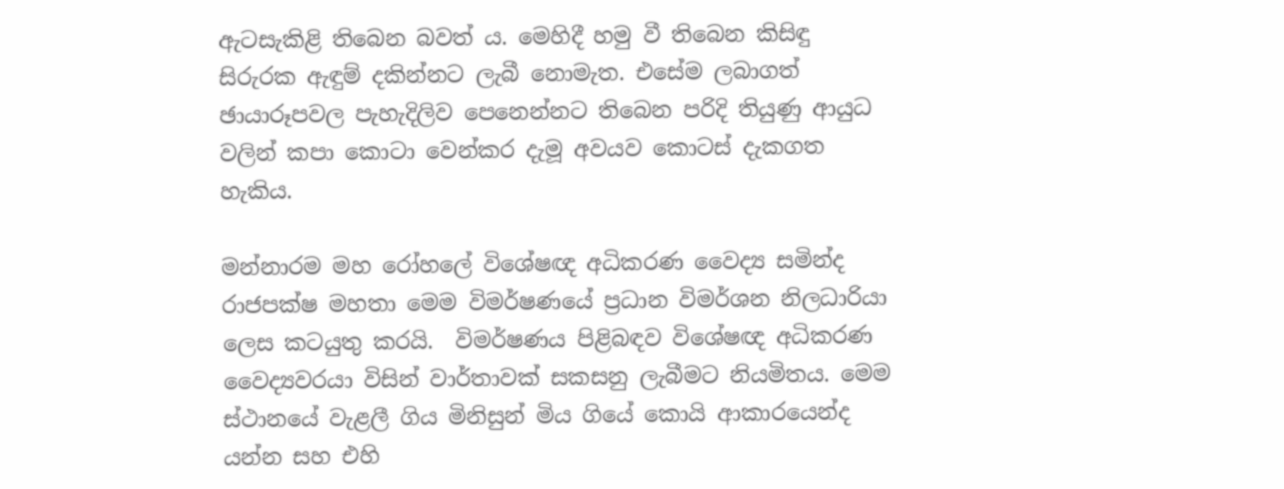ඇටසැකිළි තිබෙන බවත් ය. මෙහිදී හමු වී තිබෙන කිසිඳු සිරුරක ඇඳුම් දකින්නට ලැබී නොමැත. එසේම ලබාගත් ඡායාරූපවල පැහැදිලිව පෙනෙන්නට තිබෙන පරිදි තියුණු ආයුධ වලින් කපා කොටා වෙන්කර දැමූ අවයව කොටස් දැකගත හැකිය.

මන්නාරම මහ රෝහලේ විශේෂඥ අධිකරණ වෛද්‍ය සමින්ද රාජපක්ෂ මහතා මෙම විමර්ෂණයේ ප්‍රධාන විමර්ශන නිලධාරියා ලෙස කටයුතු කරයි.  විමර්ෂණය පිළිබඳව විශේෂඥ අධිකරණ වෛද්‍යවරයා විසින් වාර්තාවක් සකසනු ලැබීමට නියමිතය. මෙම ස්ථානයේ වැළලී ගිය මිනිසුන් මිය ගියේ කොයි ආකාරයෙන්ද යන්න සහ එහි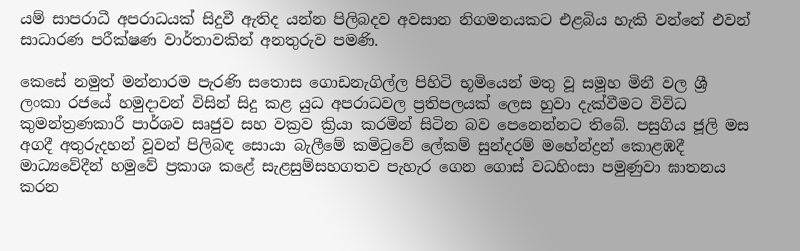යම් සාපරාධී අපරාධයක් සිදුවී ඇතිද යන්න පිලිබදව අවසාන නිගමනයකට එළබිය හැකි වන්නේ එවන් සාධාරණ පරීක්ෂණ වාර්තාවකින් අනතුරුව පමණි.

කෙසේ නමුත් මන්නාරම පැරණි සතොස ගොඩනැගිල්ල පිහිටි භූමියෙන් මතු වූ සමූහ මිනී වල ශ්‍රී ලංකා රජයේ හමුදාවන් විසින් සිදු කළ යුධ අපරාධවල ප්‍රතිපලයක් ලෙස හුවා දැක්වීමට විවිධ කුමන්ත්‍රණකාරී පාර්ශව සෘජුව සහ වක්‍රව ක්‍රියා කරමින් සිටින බව පෙනෙන්නට තිබේ. පසුගිය ජූලි මස අගදී අතුරුදහන් වූවන් පිලිබඳ සොයා බැලීමේ කමිටුවේ ලේකම් සුන්දරම් මහේන්ද්‍රන් කොළඹදී මාධ්‍යවේදීන් හමුවේ ප්‍රකාශ කළේ සැළසුම්සහගතව පැහැර ගෙන ගොස් වධහිංසා පමුණුවා ඝාතනය කරන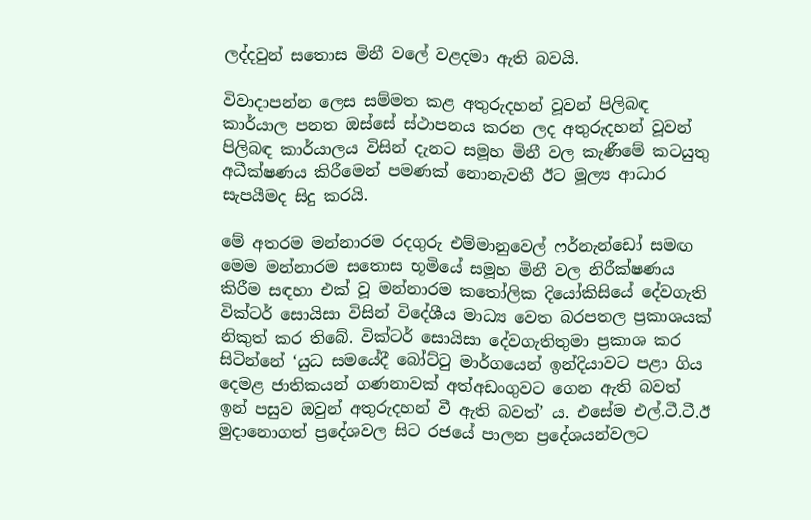ලද්දවුන් සතොස මිනී වලේ වළදමා ඇති බවයි.

විවාදාපන්න ලෙස සම්මත කළ අතුරුදහන් වූවන් පිලිබඳ කාර්යාල පනත ඔස්සේ ස්ථාපනය කරන ලද අතුරුදහන් වූවන් පිලිබඳ කාර්යාලය විසින් දැනට සමූහ මිනී වල කැණීමේ කටයුතු අධීක්ෂණය කිරීමෙන් පමණක් නොනැවතී ඊට මූල්‍ය ආධාර සැපයීමද සිදු කරයි.

මේ අතරම මන්නාරම රදගුරු එම්මානුවෙල් ෆර්නැන්ඩෝ සමඟ මෙම මන්නාරම සතොස භූමියේ සමූහ මිනී වල නිරීක්ෂණය කිරීම සඳහා එක් වූ මන්නාරම කතෝලික දියෝකිසියේ දේවගැති වික්ටර් සොයිසා විසින් විදේශීය මාධ්‍ය වෙත බරපතල ප්‍රකාශයක් නිකුත් කර තිබේ. වික්ටර් සොයිසා දේවගැතිතුමා ප්‍රකාශ කර සිටින්නේ ‘යුධ සමයේදී බෝට්ටු මාර්ගයෙන් ඉන්දියාවට පළා ගිය දෙමළ ජාතිකයන් ගණනාවක් අත්අඩංගුවට ගෙන ඇති බවත් ඉන් පසුව ඔවුන් අතුරුදහන් වී ඇති බවත්’ ය. එසේම එල්.ටී.ටී.ඊ මුදානොගත් ප්‍රදේශවල සිට රජයේ පාලන ප්‍රදේශයන්වලට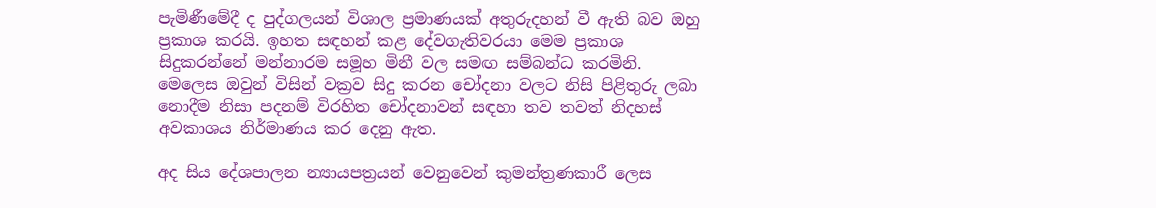පැමිණීමේදී ද පුද්ගලයන් විශාල ප්‍රමාණයක් අතුරුදහන් වී ඇති බව ඔහු ප්‍රකාශ කරයි. ඉහත සඳහන් කළ දේවගැතිවරයා මෙම ප්‍රකාශ සිදුකරන්නේ මන්නාරම සමූහ මිනී වල සමඟ සම්බන්ධ කරමිනි. මෙලෙස ඔවුන් විසින් වක්‍රව සිදු කරන චෝදනා වලට නිසි පිළිතුරු ලබා නොදීම නිසා පදනම් විරහිත චෝදනාවන් සඳහා තව තවත් නිදහස් අවකාශය නිර්මාණය කර දෙනු ඇත.

අද සිය දේශපාලන න්‍යායපත්‍රයන් වෙනුවෙන් කුමන්ත්‍රණකාරී ලෙස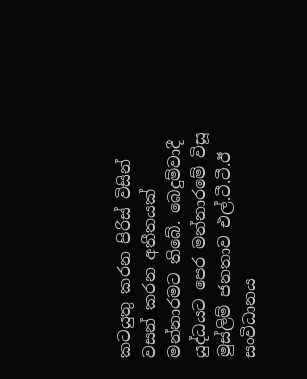කටයුතු කරන පිරිස් විසින් වසන් කරන අතීතයක් මන්නාරමට තිබේ. බෙදුම්වාදී යුද්ධයට පෙර මන්නාරමේ විසූ මුස්ලිම් ජනතාව එල්.ටී.ටී.ඊ සංවිධානය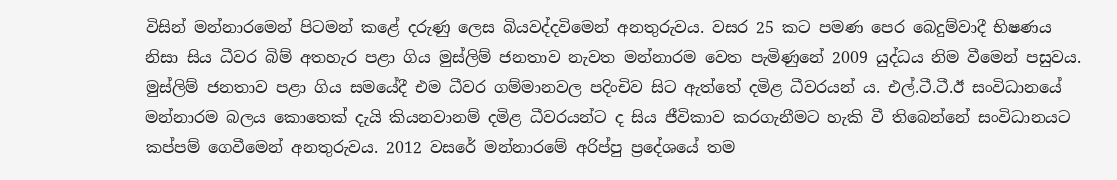විසින් මන්නාරමෙන් පිටමන් කළේ දරුණු ලෙස බියවද්දවිමෙන් අනතුරුවය. වසර 25 කට පමණ පෙර බෙදුම්වාදී භිෂණය නිසා සිය ධීවර බිම් අතහැර පළා ගිය මුස්ලිම් ජනතාව නැවත මන්නාරම වෙත පැමිණුනේ 2009 යුද්ධය නිම වීමෙන් පසුවය. මුස්ලිම් ජනතාව පළා ගිය සමයේදී එම ධීවර ගම්මානවල පදිංචිව සිට ඇත්තේ දමිළ ධීවරයන් ය. එල්.ටී.ටී.ඊ සංවිධානයේ මන්නාරම බලය කොතෙක් දැයි කියනවානම් දමිළ ධීවරයන්ට ද සිය ජීවිකාව කරගැනීමට හැකි වී තිබෙන්නේ සංවිධානයට කප්පම් ගෙවීමෙන් අනතුරුවය. 2012 වසරේ මන්නාරමේ අරිප්පු ප්‍රදේශයේ තම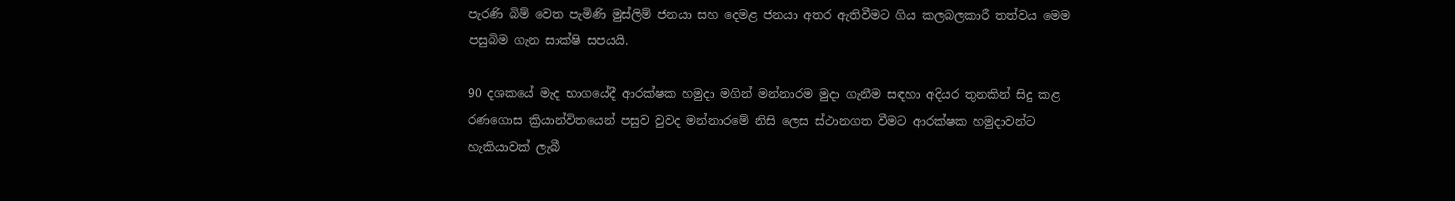පැරණි බිම් වෙත පැමිණි මුස්ලිම් ජනයා සහ දෙමළ ජනයා අතර ඇතිවීමට ගිය කලබලකාරී තත්වය මෙම පසුබිම ගැන සාක්ෂි සපයයි.

90 දශකයේ මැද භාගයේදී ආරක්ෂක හමුදා මගින් මන්නාරම මුදා ගැනීම සඳහා අදියර තුනකින් සිදු කළ රණගොස ක්‍රියාන්විතයෙන් පසුව වුවද මන්නාරමේ නිසි ලෙස ස්ථානගත වීමට ආරක්ෂක හමුදාවන්ට හැකියාවක් ලැබී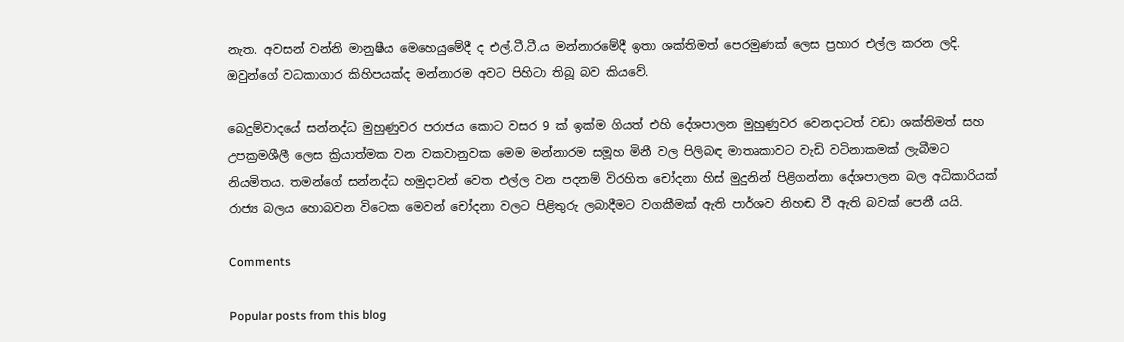නැත. අවසන් වන්නි මානුෂීය මෙහෙයුමේදී ද එල්.ටී.ටී.ය මන්නාරමේදී ඉතා ශක්තිමත් පෙරමුණක් ලෙස ප්‍රහාර එල්ල කරන ලදි. ඔවුන්ගේ වධකාගාර කිහිපයක්ද මන්නාරම අවට පිහිටා තිබූ බව කියවේ.

බෙදුම්වාදයේ සන්නද්ධ මුහුණුවර පරාජය කොට වසර 9 ක් ඉක්ම ගියත් එහි දේශපාලන මුහුණුවර වෙනදාටත් වඩා ශක්තිමත් සහ උපක්‍රමශීලී ලෙස ක්‍රියාත්මක වන වකවානුවක මෙම මන්නාරම සමූහ මිනී වල පිලිබඳ මාතෘකාවට වැඩි වටිනාකමක් ලැබීමට නියමිතය. තමන්ගේ සන්නද්ධ හමුදාවන් වෙත එල්ල වන පදනම් විරහිත චෝදනා හිස් මුදුනින් පිළිගන්නා දේශපාලන බල අධිකාරියක් රාජ්‍ය බලය හොබවන විටෙක මෙවන් චෝදනා වලට පිළිතුරු ලබාදීමට වගකීමක් ඇති පාර්ශව නිහඬ වී ඇති බවක් පෙනී යයි.

Comments

Popular posts from this blog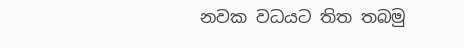නවක වධයට තිත තබමු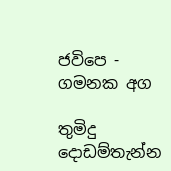ජවිපෙ - ගමනක අග

තුමිදු දොඩම්තැන්න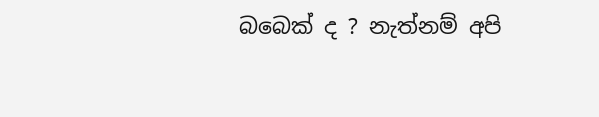බබෙක් ද ? නැත්නම් අපි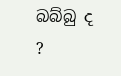බබ්බු ද ?